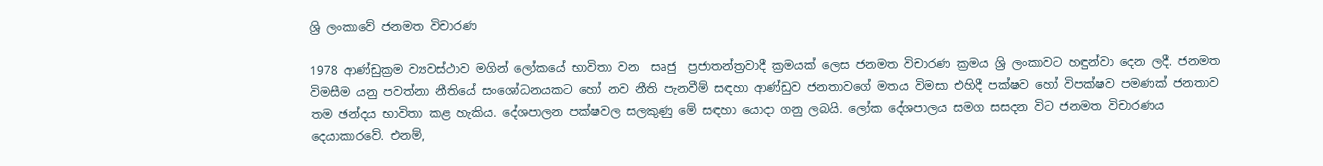ශ්‍රි ලංකාවේ ජනමත විචාරණ

1978 ආණ්ඩුක්‍රම ව්‍යවස්ථාව මගින් ලෝකයේ භාවිතා වන  සෘජු  ප්‍රජාතන්ත්‍රවාදී ක්‍රමයක් ලෙස ජනමත විචාරණ ක්‍රමය ශ්‍රි ලංකාවට හඳුන්වා දෙන ලදී. ජනමත විමසීම යනු පවත්නා නීතියේ සංශෝධනයකට හෝ නව නීති පැනවීම් සඳහා ආණ්ඩුව ජනතාවගේ මතය විමසා එහිදී පක්ෂව හෝ විපක්ෂව පමණක් ජනතාව තම ඡන්දය භාවිතා කළ හැකිය. දේශපාලන පක්ෂවල සලකුණු මේ සඳහා යොදා ගනු ලබයි. ලෝක දේශපාලය සමග සසදන විට ජනමත විචාරණය දෙයාකාරවේ. එනම්,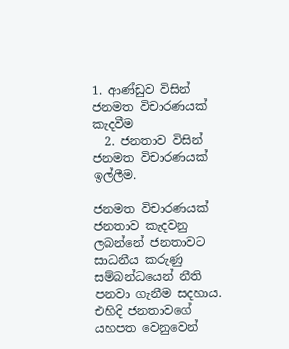1. ආණ්ඩුව විසින් ජනමත විචාරණයක් කැදවීම
  2. ජනතාව විසින් ජනමත විචාරණයක් ඉල්ලීම.

ජනමත විචාරණයක් ජනතාව කැදවනු ලබන්නේ ජනතාවට සාධනීය කරුණු සම්බන්ධයෙන් නීති පනවා ගැනීම සදහාය. එහිදි ජනතාවගේ යහපත වෙනුවෙන්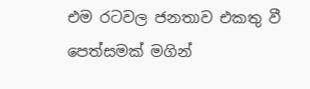එම රටවල ජනතාව එකතු වී පෙත්සමක් මගින්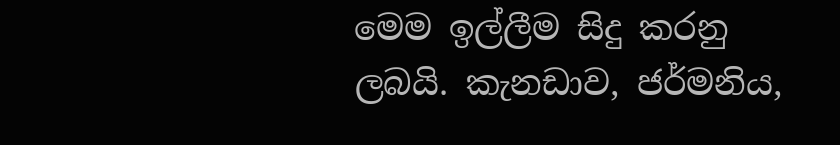මෙම ඉල්ලීම සිදු කරනු ලබයි. කැනඩාව, ජර්මනිය,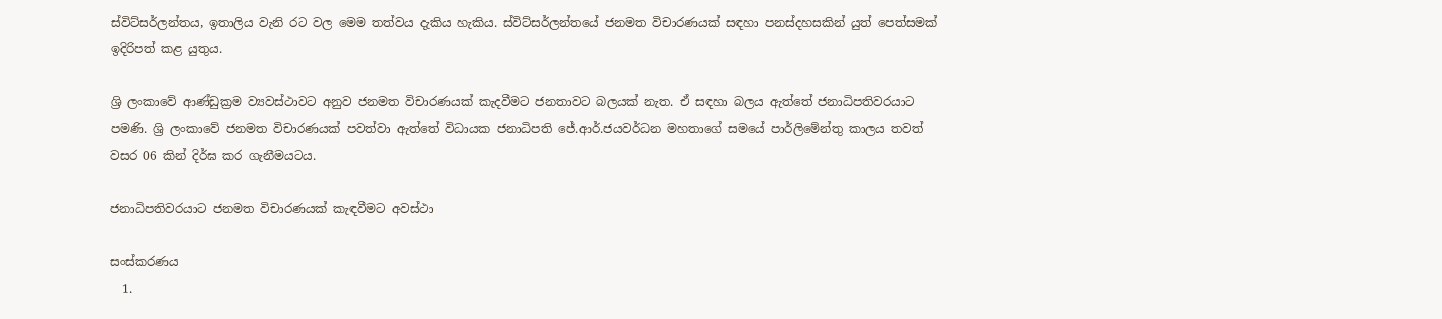ස්විට්සර්ලන්තය, ඉතාලිය වැනි රට වල මෙම තත්වය දැකිය හැකිය. ස්විට්සර්ලන්තයේ ජනමත විචාරණයක් සඳහා පනස්දහසකින් යුත් පෙත්සමක් ඉදිරිපත් කළ යුතුය.

ශ්‍රි ලංකාවේ ආණ්ඩුක්‍ර‍ම ව්‍යවස්ථාවට අනුව ජනමත විචාරණයක් කැදවීමට ජනතාවට බලයක් නැත. ඒ සඳහා බලය ඇත්තේ ජනාධිපතිවරයාට පමණි. ශ්‍රි ලංකාවේ ජනමත විචාරණයක් පවත්වා ඇත්තේ විධායක ජනාධිපති ජේ.ආර්.ජයවර්ධන මහතාගේ සමයේ පාර්ලිමේන්තු කාලය තවත් වසර 06 කින් දිර්ඝ කර ගැනීමයටය.

ජනාධිපතිවරයාට ජනමත විචාරණයක් කැඳවීමට අවස්ථා

සංස්කරණය
  1.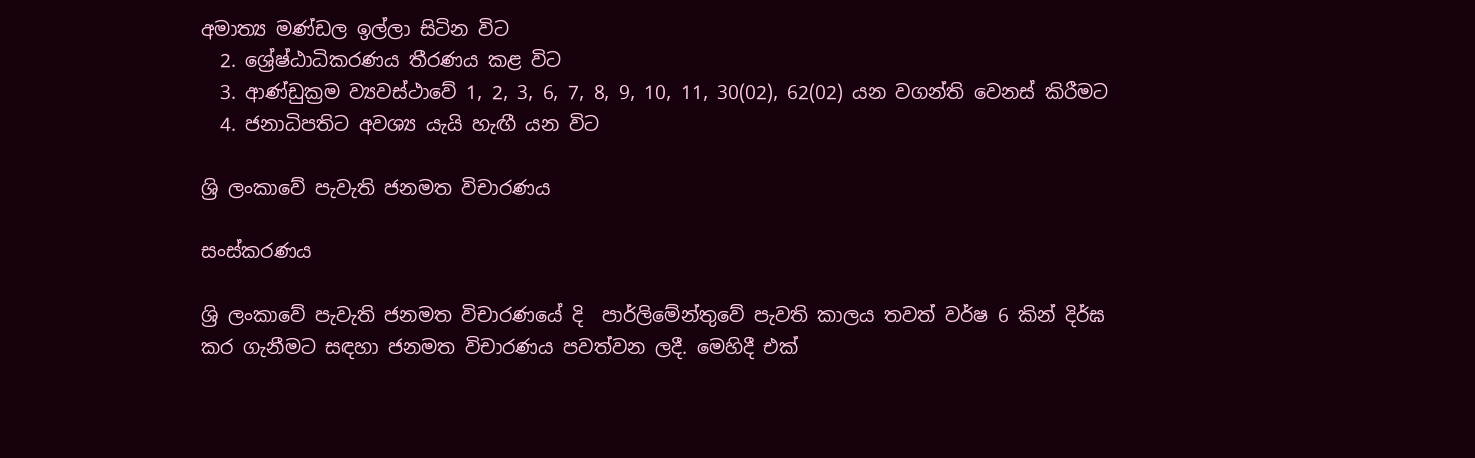අමාත්‍ය මණ්ඩල ඉල්ලා සිටින විට
  2. ශ්‍රේෂ්ඨාධිකරණය තීරණය කළ විට
  3. ආණ්ඩුක්‍රම ව්‍යවස්ථාවේ 1, 2, 3, 6, 7, 8, 9, 10, 11, 30(02), 62(02) යන වගන්ති වෙනස් කිරීමට
  4. ජනාධිපතිට අවශ්‍ය යැයි හැඟී යන විට

ශ්‍රි ලංකාවේ පැවැති ජනමත විචාරණය

සංස්කරණය

ශ්‍රි ලංකාවේ පැවැති ජනමත විචාරණයේ දි  පාර්ලිමේන්තුවේ පැවති කාලය තවත් වර්ෂ 6 කින් දිර්ඝ කර ගැනීමට සඳහා ජනමත විචාරණය පවත්වන ලදී. මෙහිදී එක්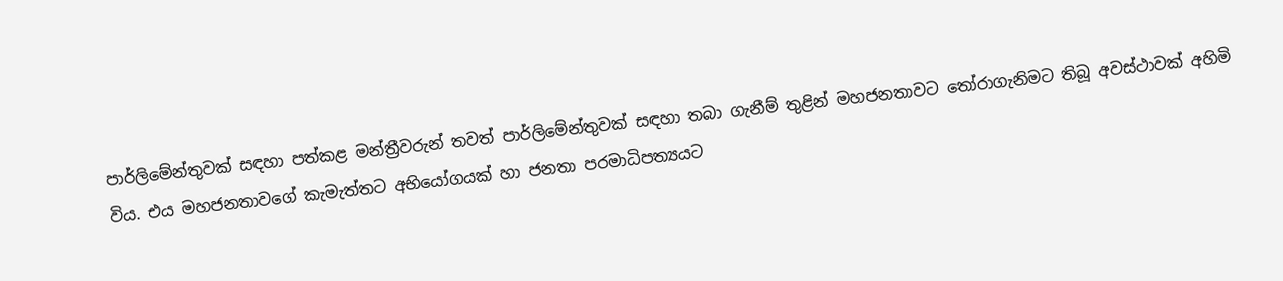පාර්ලිමේන්තුවක් සඳහා පත්කළ මන්ත්‍රීවරුන් තවත් පාර්ලිමේන්තුවක් සඳහා තබා ගැනීම් තුළින් මහජනතාවට තෝරාගැනිමට තිබූ අවස්ථාවක් අහිමි විය. එය මහජනතාවගේ කැමැත්තට අභියෝගයක් හා ජනතා පරමාධිපත්‍යයට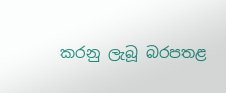කරනු ලැබූ බරපතළ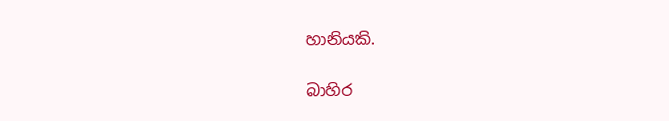හානියකි.

බාහිර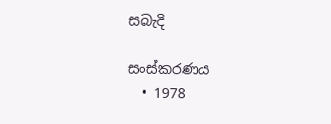සබැදි

සංස්කරණය
  • 1978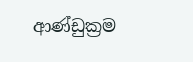ආණ්ඩුක්‍රම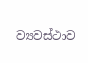ව්‍යවස්ථාව